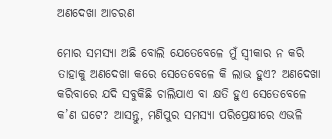ଅଣଦେଖା ଆଚରଣ

ମୋର ସମସ୍ୟା ଅଛି ବୋଲି ଯେତେବେଳେ ମୁଁ ସ୍ବୀକାର ନ କରି ତାହାକୁ ଅଣଦେଖା କରେ ସେତେବେଳେ କି ଲାଭ ହୁଏ? ଅଣଦେଖା କରିବାରେ ଯଦି ସବୁକିଛି ଚାଲିଯାଏ ବା କ୍ଷତି ହୁଏ ସେତେବେଳେ କ’ଣ ଘଟେ? ଆସନ୍ତୁ, ମଣିପୁର ସମସ୍ୟା ପରିପ୍ରେକ୍ଷୀରେ ଏଭଳି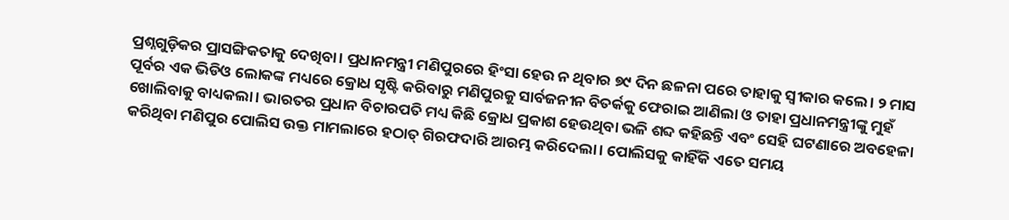ପ୍ରଶ୍ନଗୁଡ଼ିକର ପ୍ରାସଙ୍ଗିକତାକୁ ଦେଖିବା। ପ୍ରଧାନମନ୍ତ୍ରୀ ମଣିପୁରରେ ହିଂସା ହେଉ ନ ଥିବାର ୭୯ ଦିନ ଛଳନା ପରେ ତାହାକୁ ସ୍ବୀକାର କଲେ। ୨ ମାସ ପୂର୍ବର ଏକ ଭିଡିଓ ଲୋକଙ୍କ ମଧ୍ୟରେ କ୍ରୋଧ ସୃଷ୍ଟି କରିବାରୁ ମଣିପୁରକୁ ସାର୍ବଜନୀନ ବିତର୍କକୁ ଫେରାଇ ଆଣିଲା ଓ ତାହା ପ୍ରଧାନମନ୍ତ୍ରୀଙ୍କୁ ମୁହଁ ଖୋଲିବାକୁ ବାଧ୍ୟକଲା। ଭାରତର ପ୍ରଧାନ ବିଚାରପତି ମଧ୍ୟ କିଛି କ୍ରୋଧ ପ୍ରକାଶ ହେଉଥିବା ଭଳି ଶବ୍ଦ କହିଛନ୍ତି ଏବଂ ସେହି ଘଟଣାରେ ଅବହେଳା କରିଥିବା ମଣିପୁର ପୋଲିସ ଉକ୍ତ ମାମଲାରେ ହଠାତ୍‌ ଗିରଫଦାରି ଆରମ୍ଭ କରିଦେଲା। ପୋଲିସକୁ କାହିଁକି ଏତେ ସମୟ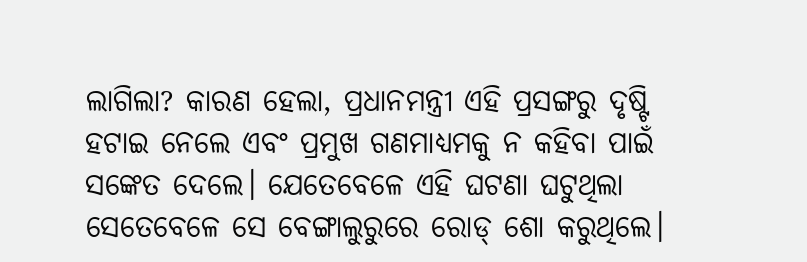ଲାଗିଲା? କାରଣ ହେଲା, ପ୍ରଧାନମନ୍ତ୍ରୀ ଏହି ପ୍ରସଙ୍ଗରୁ ଦୃଷ୍ଟି ହଟାଇ ନେଲେ ଏବଂ ପ୍ରମୁଖ ଗଣମାଧ୍ୟମକୁ ନ କହିବା ପାଇଁ ସଙ୍କେତ ଦେଲେ। ଯେତେବେଳେ ଏହି ଘଟଣା ଘଟୁଥିଲା ସେତେବେଳେ ସେ ବେଙ୍ଗାଲୁରୁରେ ରୋଡ୍‌ ଶୋ କରୁଥିଲେ।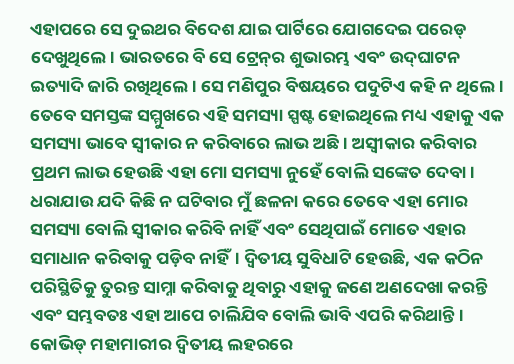ଏହାପରେ ସେ ଦୁଇଥର ବିଦେଶ ଯାଇ ପାର୍ଟିରେ ଯୋଗଦେଇ ପରେଡ୍‌ ଦେଖୁଥିଲେ। ଭାରତରେ ବି ସେ ଟ୍ରେନ୍‌ର ଶୁଭାରମ୍ଭ ଏବଂ ଉଦ୍‌ଘାଟନ ଇତ୍ୟାଦି ଜାରି ରଖିଥିଲେ। ସେ ମଣିପୁର ବିଷୟରେ ପଦୁଟିଏ କହି ନ ଥିଲେ। ତେବେ ସମସ୍ତଙ୍କ ସମ୍ମୁଖରେ ଏହି ସମସ୍ୟା ସ୍ପଷ୍ଟ ହୋଇଥିଲେ ମଧ୍ୟ ଏହାକୁ ଏକ ସମସ୍ୟା ଭାବେ ସ୍ବୀକାର ନ କରିବାରେ ଲାଭ ଅଛି। ଅସ୍ବୀକାର କରିବାର ପ୍ରଥମ ଲାଭ ହେଉଛି ଏହା ମୋ ସମସ୍ୟା ନୁହେଁ ବୋଲି ସଙ୍କେତ ଦେବା। ଧରାଯାଉ ଯଦି କିଛି ନ ଘଟିବାର ମୁଁ ଛଳନା କରେ ତେବେ ଏହା ମୋର ସମସ୍ୟା ବୋଲି ସ୍ବୀକାର କରିବି ନାହିଁ ଏବଂ ସେଥିପାଇଁ ମୋତେ ଏହାର ସମାଧାନ କରିବାକୁ ପଡ଼ିବ ନାହିଁ। ଦ୍ୱିତୀୟ ସୁବିଧାଟି ହେଉଛି, ଏକ କଠିନ ପରିସ୍ଥିତିକୁ ତୁରନ୍ତ ସାମ୍ନା କରିବାକୁ ଥିବାରୁ ଏହାକୁ ଜଣେ ଅଣଦେଖା କରନ୍ତି ଏବଂ ସମ୍ଭବତଃ ଏହା ଆପେ ଚାଲିଯିବ ବୋଲି ଭାବି ଏପରି କରିଥାନ୍ତି। କୋଭିଡ୍‌ ମହାମାରୀର ଦ୍ୱିତୀୟ ଲହରରେ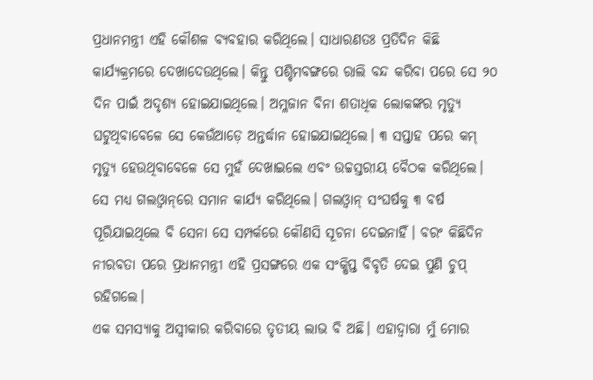ପ୍ରଧାନମନ୍ତ୍ରୀ ଏହି କୌଶଳ ବ୍ୟବହାର କରିଥିଲେ। ସାଧାରଣତଃ ପ୍ରତିଦିନ କିଛି କାର୍ଯ୍ୟକ୍ରମରେ ଦେଖାଦେଉଥିଲେ। କିନ୍ତୁ ପଶ୍ଚିମବଙ୍ଗରେ ରାଲି ବନ୍ଦ କରିବା ପରେ ସେ ୨୦ ଦିନ ପାଇଁ ଅଦୃଶ୍ୟ ହୋଇଯାଇଥିଲେ। ଅମ୍ଳଜାନ ବିନା ଶତାଧିକ ଲୋକଙ୍କର ମୃତ୍ୟୁ ଘଟୁଥିବାବେଳେ ସେ କେଉଁଆଡ଼େ ଅନ୍ତର୍ଦ୍ଧାନ ହୋଇଯାଇଥିଲେ। ୩ ସପ୍ତାହ ପରେ କମ୍‌ ମୃତ୍ୟୁ ହେଉଥିବାବେଳେ ସେ ମୁହଁ ଦେଖାଇଲେ ଏବଂ ଉଚ୍ଚସ୍ତରୀୟ ବୈଠକ କରିଥିଲେ। ସେ ମଧ୍ୟ ଗଲଓ୍ବାନ୍‌ରେ ସମାନ କାର୍ଯ୍ୟ କରିଥିଲେ। ଗଲଓ୍ବାନ୍‌ ସଂଘର୍ଷକୁ ୩ ବର୍ଷ ପୂରିଯାଇଥିଲେ ବି ସେନା ସେ ସମ୍ପର୍କରେ କୌଣସି ସୂଚନା ଦେଇନାହିଁ। ବରଂ କିଛିଦିନ ନୀରବତା ପରେ ପ୍ରଧାନମନ୍ତ୍ରୀ ଏହି ପ୍ରସଙ୍ଗରେ ଏକ ସଂକ୍ଷିପ୍ତ ବିବୃତି ଦେଇ ପୁଣି ଚୁପ୍‌ ରହିଗଲେ।
ଏକ ସମସ୍ୟାକୁ ଅସ୍ବୀକାର କରିବାରେ ତୃତୀୟ ଲାଭ ବି ଅଛି। ଏହାଦ୍ୱାରା ମୁଁ ମୋର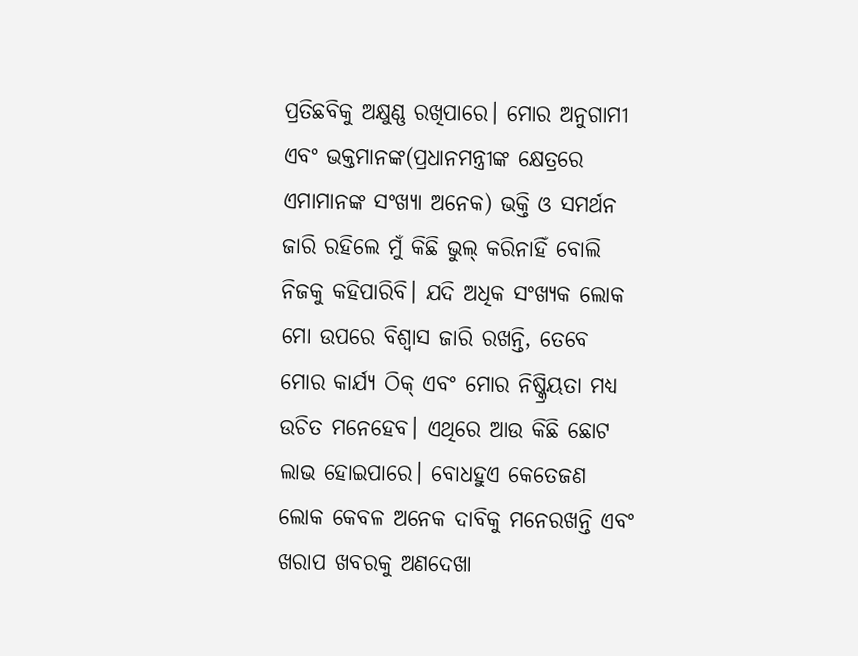ପ୍ରତିଛବିକୁ ଅକ୍ଷୁଣ୍ଣ ରଖିପାରେ। ମୋର ଅନୁଗାମୀ ଏବଂ ଭକ୍ତମାନଙ୍କ(ପ୍ରଧାନମନ୍ତ୍ରୀଙ୍କ କ୍ଷେତ୍ରରେ ଏମାମାନଙ୍କ ସଂଖ୍ୟା ଅନେକ) ଭକ୍ତି ଓ ସମର୍ଥନ ଜାରି ରହିଲେ ମୁଁ କିଛି ଭୁଲ୍‌ କରିନାହିଁ ବୋଲି ନିଜକୁ କହିପାରିବି। ଯଦି ଅଧିକ ସଂଖ୍ୟକ ଲୋକ ମୋ ଉପରେ ବିଶ୍ୱାସ ଜାରି ରଖନ୍ତି, ତେବେ ମୋର କାର୍ଯ୍ୟ ଠିକ୍‌ ଏବଂ ମୋର ନିଷ୍କ୍ରିୟତା ମଧ୍ୟ ଉଚିତ ମନେହେବ। ଏଥିରେ ଆଉ କିଛି ଛୋଟ ଲାଭ ହୋଇପାରେ। ବୋଧହୁଏ କେତେଜଣ ଲୋକ କେବଳ ଅନେକ ଦାବିକୁ ମନେରଖନ୍ତି ଏବଂ ଖରାପ ଖବରକୁ ଅଣଦେଖା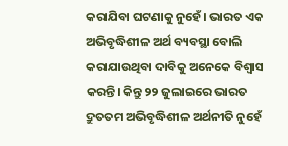କରାଯିବା ଘଟଣାକୁ ନୁହେଁ। ଭାରତ ଏକ ଅଭିବୃଦ୍ଧିଶୀଳ ଅର୍ଥ ବ୍ୟବସ୍ଥା ବୋଲି କରାଯାଉଥିବା ଦାବିକୁ ଅନେକେ ବିଶ୍ୱାସ କରନ୍ତି। କିନ୍ତୁ ୨୨ ଜୁଲାଇରେ ଭାରତ ଦ୍ରୁତତମ ଅଭିବୃଦ୍ଧିଶୀଳ ଅର୍ଥନୀତି ନୁହେଁ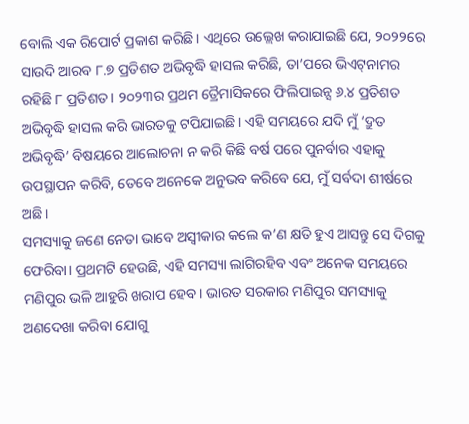ବୋଲି ଏକ ରିପୋର୍ଟ ପ୍ରକାଶ କରିଛି। ଏଥିରେ ଉଲ୍ଲେଖ କରାଯାଇଛି ଯେ, ୨୦୨୨ରେ ସାଉଦି ଆରବ ୮.୭ ପ୍ରତିଶତ ଅଭିବୃଦ୍ଧି ହାସଲ କରିଛି, ତା’ପରେ ଭିଏଟ୍‌ନାମର ରହିଛି ୮ ପ୍ରତିଶତ। ୨୦୨୩ର ପ୍ରଥମ ତ୍ରୈମାସିକରେ ଫିଲିପାଇନ୍ସ ୬.୪ ପ୍ରତିଶତ ଅଭିବୃଦ୍ଧି ହାସଲ କରି ଭାରତକୁ ଟପିଯାଇଛି। ଏହି ସମୟରେ ଯଦି ମୁଁ ‘ଦ୍ରୁତ ଅଭିବୃଦ୍ଧି’ ବିଷୟରେ ଆଲୋଚନା ନ କରି କିଛି ବର୍ଷ ପରେ ପୁନର୍ବାର ଏହାକୁ ଉପସ୍ଥାପନ କରିବି, ତେବେ ଅନେକେ ଅନୁଭବ କରିବେ ଯେ, ମୁଁ ସର୍ବଦା ଶୀର୍ଷରେ ଅଛି।
ସମସ୍ୟାକୁ ଜଣେ ନେତା ଭାବେ ଅସ୍ବୀକାର କଲେ କ’ଣ କ୍ଷତି ହୁଏ ଆସନ୍ତୁ ସେ ଦିଗକୁ ଫେରିବା। ପ୍ରଥମଟି ହେଉଛି, ଏହି ସମସ୍ୟା ଲାଗିରହିବ ଏବଂ ଅନେକ ସମୟରେ ମଣିପୁର ଭଳି ଆହୁରି ଖରାପ ହେବ। ଭାରତ ସରକାର ମଣିପୁର ସମସ୍ୟାକୁ ଅଣଦେଖା କରିବା ଯୋଗୁ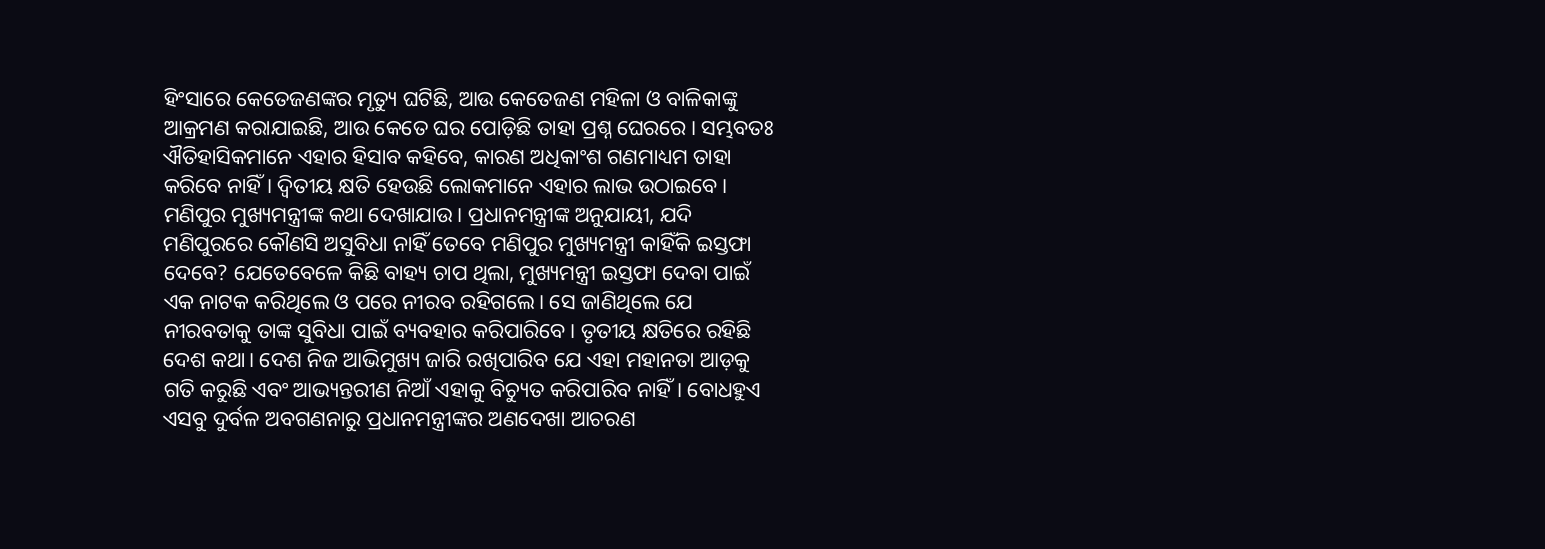ହିଂସାରେ କେତେଜଣଙ୍କର ମୃତ୍ୟୁ ଘଟିଛି, ଆଉ କେତେଜଣ ମହିଳା ଓ ବାଳିକାଙ୍କୁ ଆକ୍ରମଣ କରାଯାଇଛି, ଆଉ କେତେ ଘର ପୋଡ଼ିଛି ତାହା ପ୍ରଶ୍ନ ଘେରରେ। ସମ୍ଭବତଃ ଐତିହାସିକମାନେ ଏହାର ହିସାବ କହିବେ, କାରଣ ଅଧିକାଂଶ ଗଣମାଧ୍ୟମ ତାହା କରିବେ ନାହିଁ। ଦ୍ୱିତୀୟ କ୍ଷତି ହେଉଛି ଲୋକମାନେ ଏହାର ଲାଭ ଉଠାଇବେ। ମଣିପୁର ମୁଖ୍ୟମନ୍ତ୍ରୀଙ୍କ କଥା ଦେଖାଯାଉ। ପ୍ରଧାନମନ୍ତ୍ରୀଙ୍କ ଅନୁଯାୟୀ, ଯଦି ମଣିପୁରରେ କୌଣସି ଅସୁବିଧା ନାହିଁ ତେବେ ମଣିପୁର ମୁଖ୍ୟମନ୍ତ୍ରୀ କାହିଁକି ଇସ୍ତଫା ଦେବେ? ଯେତେବେଳେ କିଛି ବାହ୍ୟ ଚାପ ଥିଲା, ମୁଖ୍ୟମନ୍ତ୍ରୀ ଇସ୍ତଫା ଦେବା ପାଇଁ ଏକ ନାଟକ କରିଥିଲେ ଓ ପରେ ନୀରବ ରହିଗଲେ। ସେ ଜାଣିଥିଲେ ଯେ ନୀରବତାକୁ ତାଙ୍କ ସୁବିଧା ପାଇଁ ବ୍ୟବହାର କରିପାରିବେ। ତୃତୀୟ କ୍ଷତିରେ ରହିଛି ଦେଶ କଥା। ଦେଶ ନିଜ ଆଭିମୁଖ୍ୟ ଜାରି ରଖିପାରିବ ଯେ ଏହା ମହାନତା ଆଡ଼କୁ ଗତି କରୁଛି ଏବଂ ଆଭ୍ୟନ୍ତରୀଣ ନିଆଁ ଏହାକୁ ବିଚ୍ୟୁତ କରିପାରିବ ନାହିଁ। ବୋଧହୁଏ ଏସବୁ ଦୁର୍ବଳ ଅବଗଣନାରୁ ପ୍ରଧାନମନ୍ତ୍ରୀଙ୍କର ଅଣଦେଖା ଆଚରଣ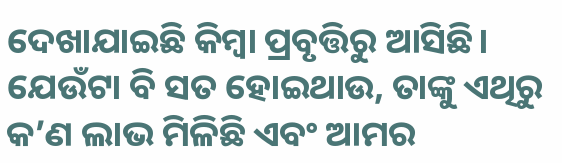ଦେଖାଯାଇଛି କିମ୍ବା ପ୍ରବୃତ୍ତିରୁ ଆସିଛି। ଯେଉଁଟା ବି ସତ ହୋଇଥାଉ, ତାଙ୍କୁ ଏଥିରୁ କ’ଣ ଲାଭ ମିଳିଛି ଏବଂ ଆମର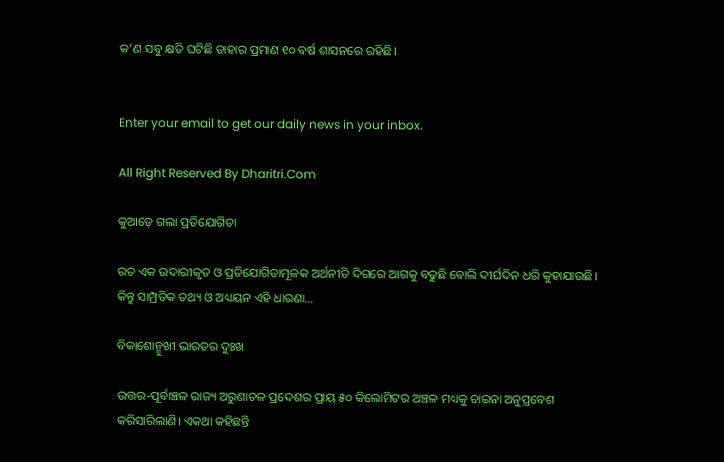କ’ଣ ସବୁ କ୍ଷତି ଘଟିଛି ତାହାର ପ୍ରମାଣ ୧୦ ବର୍ଷ ଶାସନରେ ରହିଛି।


Enter your email to get our daily news in your inbox.

All Right Reserved By Dharitri.Com

କୁଆଡ଼େ ଗଲା ପ୍ରତିଯୋଗିତା

ରତ ଏକ ଉଦାରୀକୃତ ଓ ପ୍ରତିଯୋଗିତାମୂଳକ ଅର୍ଥନୀତି ଦିଗରେ ଆଗକୁ ବଢୁଛି ବୋଲି ଦୀର୍ଘଦିନ ଧରି କୁହାଯାଉଛି। କିନ୍ତୁ ସାମ୍ପ୍ରତିକ ତଥ୍ୟ ଓ ଅଧ୍ୟୟନ ଏହି ଧାରଣା…

ବିକାଶୋନ୍ମୁଖୀ ଭାରତର ଦୁଃଖ

ଉତ୍ତର-ପୂର୍ବାଞ୍ଚଳ ରାଜ୍ୟ ଅରୁଣାଚଳ ପ୍ରଦେଶର ପ୍ରାୟ ୫୦ କିଲୋମିଟର ଅଞ୍ଚଳ ମଧ୍ୟକୁ ଚାଇନା ଅନୁପ୍ରବେଶ କରିସାରିଲାଣି। ଏକଥା କହିଛନ୍ତି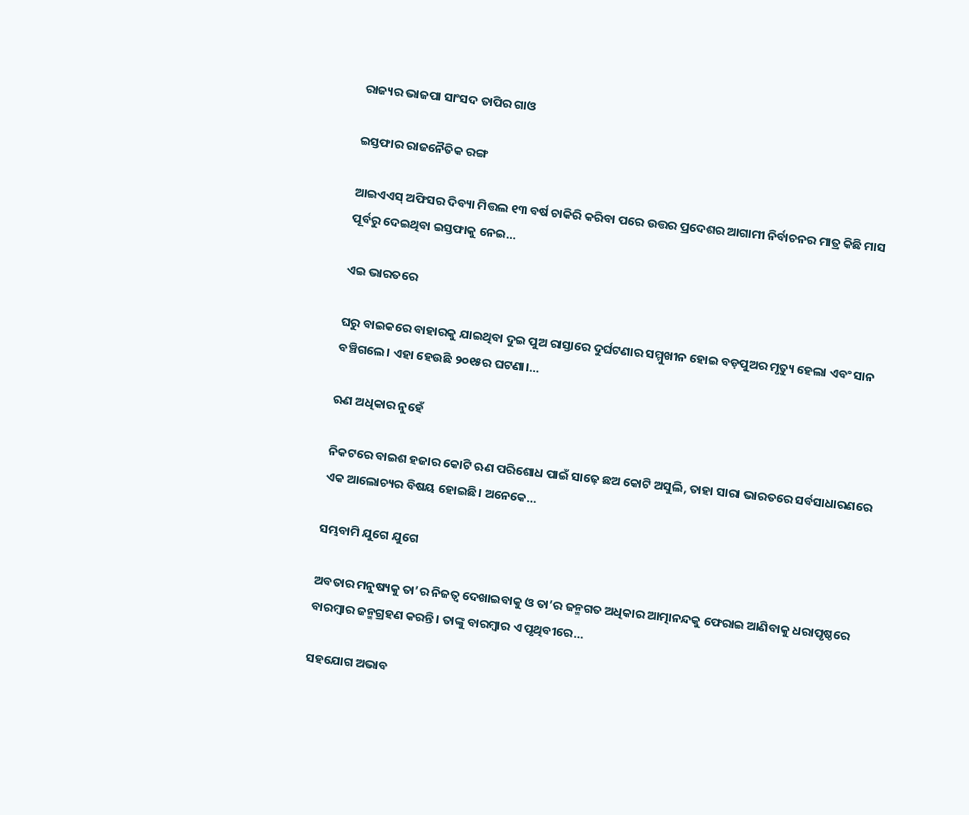ରାଜ୍ୟର ଭାଜପା ସାଂସଦ ତାପିର ଗାଓ

ଇସ୍ତଫାର ରାଜନୈତିକ ରଙ୍ଗ

ଆଇଏଏସ୍‌ ଅଫିସର ଦିବ୍ୟା ମିତ୍ତଲ ୧୩ ବର୍ଷ ଚାକିରି କରିବା ପରେ ଉତ୍ତର ପ୍ରଦେଶର ଆଗାମୀ ନିର୍ବାଚନର ମାତ୍ର କିଛି ମାସ ପୂର୍ବରୁ ଦେଇଥିବା ଇସ୍ତଫାକୁ ନେଇ…

ଏଇ ଭାରତରେ

ଘରୁ ବାଇକରେ ବାହାରକୁ ଯାଇଥିବା ଦୁଇ ପୁଅ ରାସ୍ତାରେ ଦୁର୍ଘଟଣାର ସମ୍ମୁଖୀନ ହୋଇ ବଡ଼ପୁଅର ମୃତ୍ୟୁ ହେଲା ଏବଂ ସାନ ବଞ୍ଚିଗଲେ। ଏହା ହେଉଛି ୨୦୧୫ର ଘଟଣା।…

ଋଣ ଅଧିକାର ନୁହେଁ

ନିକଟରେ ବାଇଶ ହଜାର କୋଟି ଋଣ ପରିଶୋଧ ପାଇଁ ସାଢ଼େ ଛଅ କୋଟି ଅସୁଲି, ତାହା ସାରା ଭାରତରେ ସର୍ବସାଧାରଣରେ ଏକ ଆଲୋଚ୍ୟର ବିଷୟ ହୋଇଛି। ଅନେକେ…

ସମ୍ଭବାମି ଯୁଗେ ଯୁଗେ

ଅବତାର ମନୁଷ୍ୟକୁ ତା’ର ନିଜତ୍ୱ ଦେଖାଇବାକୁ ଓ ତା’ର ଜନ୍ମଗତ ଅଧିକାର ଆତ୍ମାନନ୍ଦକୁ ଫେରାଇ ଆଣିବାକୁ ଧରାପୃଷ୍ଠରେ ବାରମ୍ବାର ଜନ୍ମଗ୍ରହଣ କରନ୍ତି। ତାଙ୍କୁ ବାରମ୍ବାର ଏ ପୃଥିବୀରେ…

ସହଯୋଗ ଅଭାବ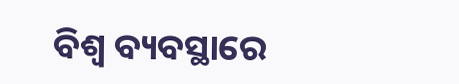ବିଶ୍ୱ ବ୍ୟବସ୍ଥାରେ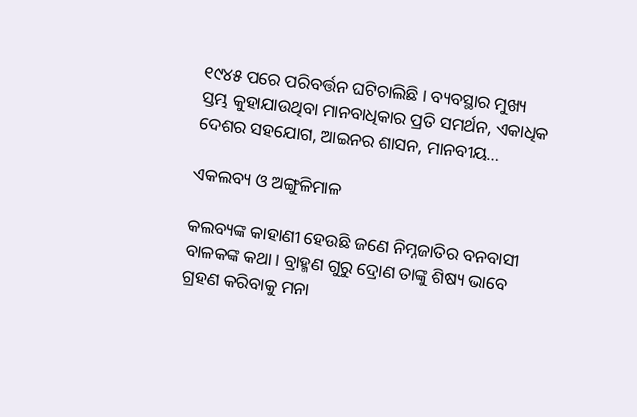୧୯୪୫ ପରେ ପରିବର୍ତ୍ତନ ଘଟିଚାଲିଛି । ବ୍ୟବସ୍ଥାର ମୁଖ୍ୟ ସ୍ତମ୍ଭ କୁହାଯାଉଥିବା ମାନବାଧିକାର ପ୍ରତି ସମର୍ଥନ, ଏକାଧିକ ଦେଶର ସହଯୋଗ, ଆଇନର ଶାସନ, ମାନବୀୟ…

ଏକଲବ୍ୟ ଓ ଅଙ୍ଗୁଳିମାଳ

କଲବ୍ୟଙ୍କ କାହାଣୀ ହେଉଛି ଜଣେ ନିମ୍ନଜାତିର ବନବାସୀ ବାଳକଙ୍କ କଥା। ବ୍ରାହ୍ମଣ ଗୁରୁ ଦ୍ରୋଣ ତାଙ୍କୁ ଶିଷ୍ୟ ଭାବେ ଗ୍ରହଣ କରିବାକୁ ମନା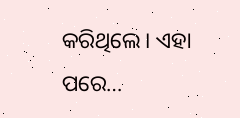କରିଥିଲେ। ଏହା ପରେ…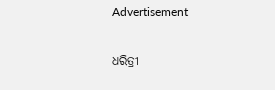Advertisement

ଧରିତ୍ରୀ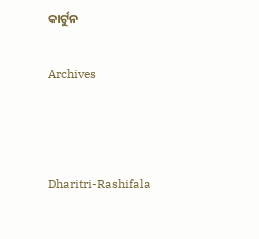କାର୍ଟୁନ

Archives



Dharitri-Rashifala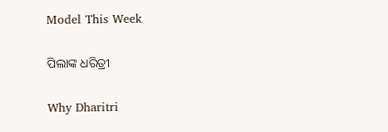Model This Week

ପିଲାଙ୍କ ଧରିତ୍ରୀ

Why Dharitri